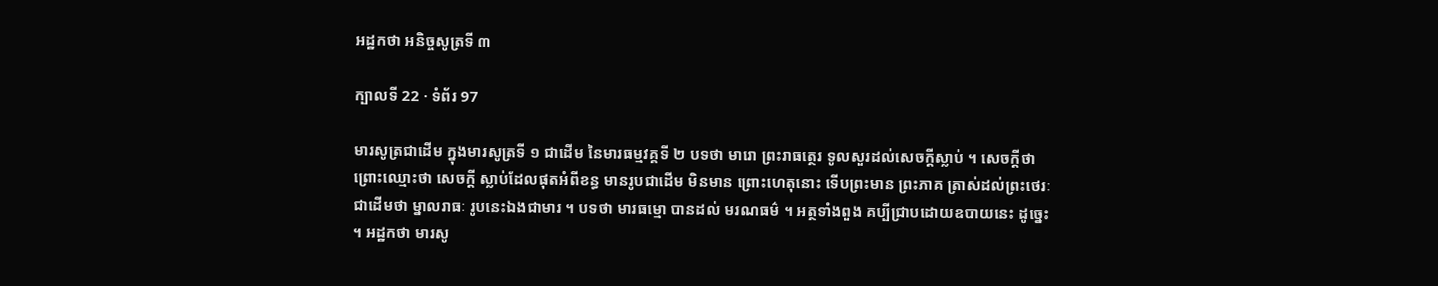អដ្ឋកថា អនិច្ចសូត្រទី ៣

ក្បាលទី 22 · ទំព័រ 97

មារសូត្រជាដើម ក្នុងមារសូត្រទី ១ ជាដើម នៃមារធម្មវគ្គទី ២ បទថា មារោ ព្រះរាធត្ថេរ ទូលសួរដល់សេចក្តីស្លាប់ ។ សេចក្តីថា ព្រោះឈ្មោះថា សេចក្តី ស្លាប់ដែលផុតអំពីខន្ធ មានរូបជាដើម មិនមាន ព្រោះហេតុនោះ ទើបព្រះមាន ព្រះភាគ ត្រាស់ដល់ព្រះថេរៈជាដើមថា ម្នាលរាធៈ រូបនេះឯងជាមារ ។ បទថា មារធម្មោ បានដល់ មរណធម៌ ។ អត្ថទាំងពួង គប្បីជ្រាបដោយឧបាយនេះ ដូច្នេះ ។ អដ្ឋកថា មារសូ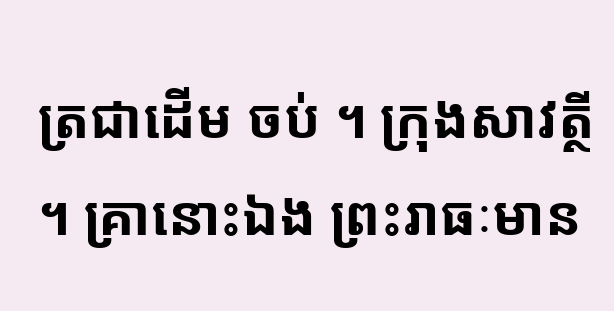ត្រជាដើម ចប់ ។ ក្រុងសាវត្ថី ។ គ្រានោះឯង ព្រះរាធៈមាន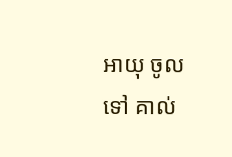អាយុ ចូលទៅ គាល់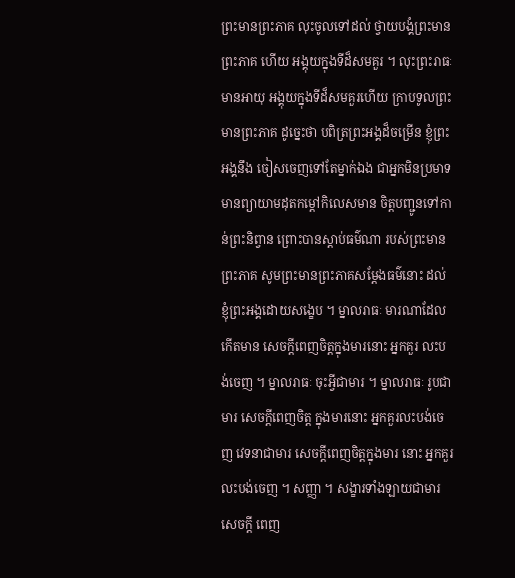ព្រះមានព្រះភាគ លុះចូលទៅដល់ ថ្វាយបង្គំព្រះមានព្រះភាគ ហើយ អង្គុយក្នុងទីដ៏សមគួរ ។ លុះព្រះរាធៈមានអាយុ អង្គុយក្នុងទីដ៏សមគួរហើយ ក្រាបទូលព្រះមានព្រះភាគ ដូច្នេះថា បពិត្រព្រះអង្គដ៏ចម្រើន ខ្ញុំព្រះអង្គនឹង ចៀសចេញទៅតែម្នាក់ឯង ជាអ្នកមិនប្រមាទ មានព្យាយាមដុតកម្តៅកិលេសមាន ចិត្តបញ្ជូនទៅកាន់ព្រះនិព្វាន ព្រោះបានស្តាប់ធម៌ណា របស់ព្រះមានព្រះភាគ សូមព្រះមានព្រះភាគសម្តែងធម៌នោះ ដល់ខ្ញុំព្រះអង្គដោយសង្ខេប ។ ម្នាលរាធៈ មារណាដែលកើតមាន សេចក្តីពេញចិត្តក្នុងមារនោះ អ្នកគួរ លះបង់ចេញ ។ ម្នាលរាធៈ ចុះអ្វីជាមារ ។ ម្នាលរាធៈ រូបជាមារ សេចក្តីពេញចិត្ត ក្នុងមារនោះ អ្នកគួរលះបង់ចេញ វេទនាជាមារ សេចក្តីពេញចិត្តក្នុងមារ នោះ អ្នកគួរលះបង់ចេញ ។ សញ្ញា ។ សង្ខារទាំងឡាយជាមារ សេចក្តី ពេញ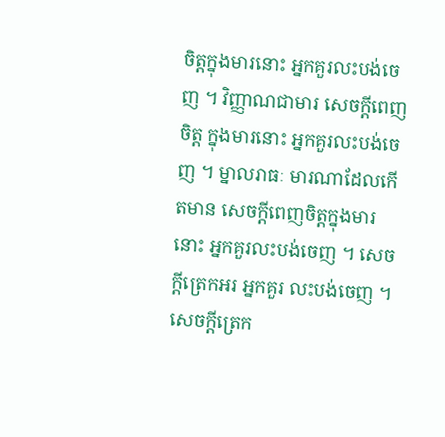ចិត្តក្នុងមារនោះ អ្នកគួរលះបង់ចេញ ។ វិញ្ញាណជាមារ សេចក្តីពេញចិត្ត ក្នុងមារនោះ អ្នកគួរលះបង់ចេញ ។ ម្នាលរាធៈ មារណាដែលកើតមាន សេចក្តីពេញចិត្តក្នុងមារនោះ អ្នកគួរលះបង់ចេញ ។ សេចក្តីត្រេកអរ អ្នកគួរ លះបង់ចេញ ។ សេចក្តីត្រេក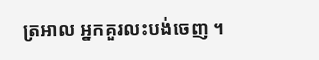ត្រអាល អ្នកគួរលះបង់ចេញ ។